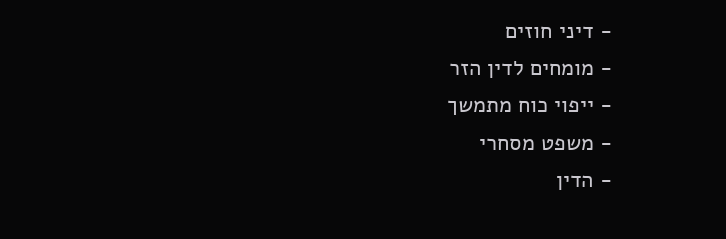- דיני חוזים
- מומחים לדין הזר
- ייפוי כוח מתמשך
- משפט מסחרי
- הדין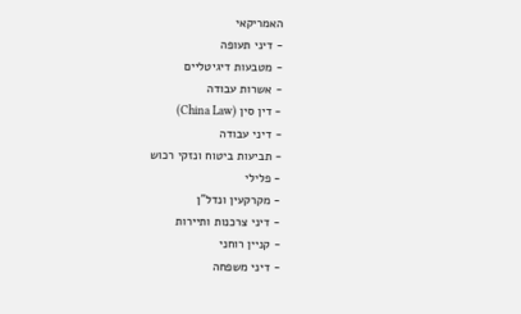האמריקאי
- דיני תעופה
- מטבעות דיגיטליים
- אשרות עבודה
- דין סין (China Law)
- דיני עבודה
- תביעות ביטוח ונזקי רכוש
- פלילי
- מקרקעין ונדל"ן
- דיני צרכנות ותיירות
- קניין רוחני
- דיני משפחה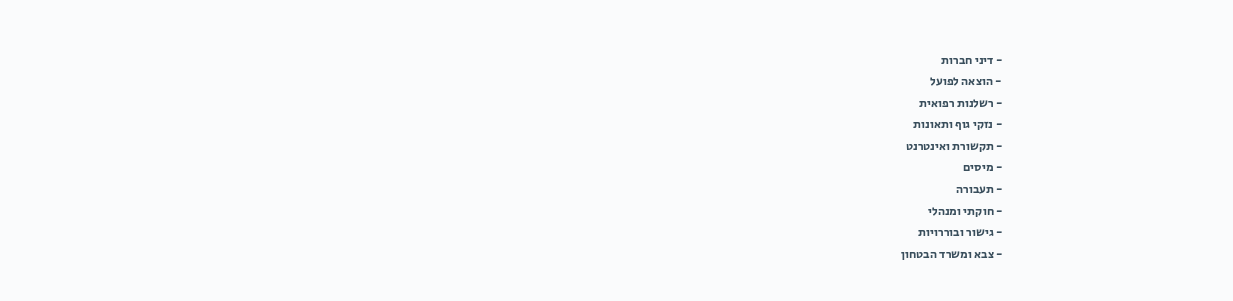- דיני חברות
- הוצאה לפועל
- רשלנות רפואית
- נזקי גוף ותאונות
- תקשורת ואינטרנט
- מיסים
- תעבורה
- חוקתי ומנהלי
- גישור ובוררויות
- צבא ומשרד הבטחון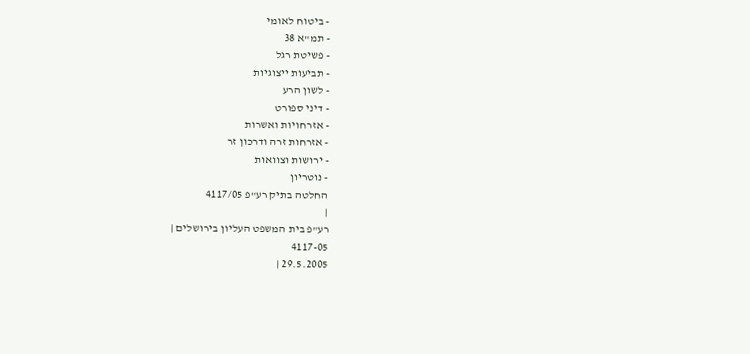- ביטוח לאומי
- תמ"א 38
- פשיטת רגל
- תביעות ייצוגיות
- לשון הרע
- דיני ספורט
- אזרחויות ואשרות
- אזרחות זרה ודרכון זר
- ירושות וצוואות
- נוטריון
החלטה בתיק רע"פ 4117/05
|
רע"פ בית המשפט העליון בירושלים |
4117-05
29.5.2005 |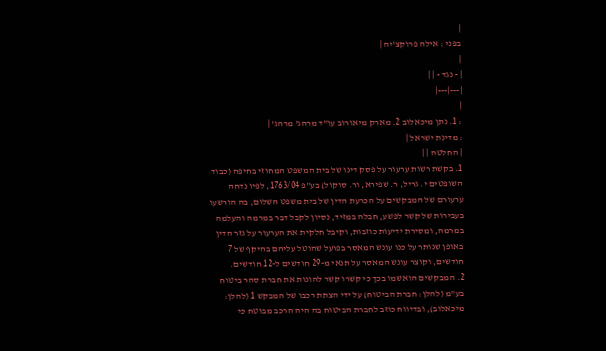|
בפני : אילה פרוקצ'יה |
|
| - נגד - | |
|---|---|
|
: 1. נתן מיכאלוב 2. מארק מיאורוב עו"ד מרהג' מרהג' |
: מדינת ישראל |
| החלטה | |
1. בקשת רשות ערעור על פסק דינו של בית המשפט המחוזי בחיפה (כבוד השופטים י. גריל, ר. שפירא, ור. סוקול) בע"פ 1763/04, לפיו נדחה ערעורם של המבקשים על הכרעת הדין של בית משפט השלום, בה הורשעו בעבירות של קשר לפשע, חבלה במזיד, נסיון לקבל דבר במרמה והעלמה במרמה, ומסירת ידיעות כוזבות, וקיבל חלקית את הערעור על גזר הדין באופן שנותר על כנו עונש המאסר בפועל שהוטל עליהם בהיקף של 7 חודשים, וקוצר עונש המאסר על תנאי מ-29 חודשים ל-12 חודשים.
2. המבקשים הואשמו בכך כי קשרו קשר להונות את חברת סהר ביטוח בע"מ (להלן: חברת הביטוח) על ידי הצתת רכבו של המבקש 1 (להלן: מיכאלוב), ובדיווח כוזב לחברת הביטוח בה היה הרכב מבוטח כי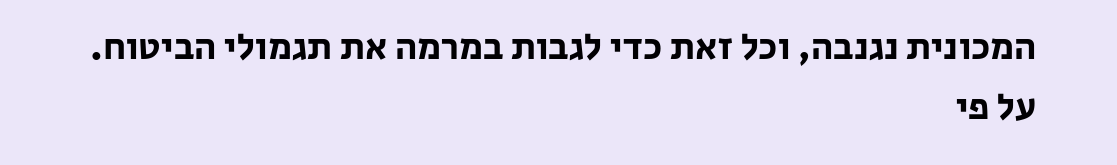המכונית נגנבה, וכל זאת כדי לגבות במרמה את תגמולי הביטוח. על פי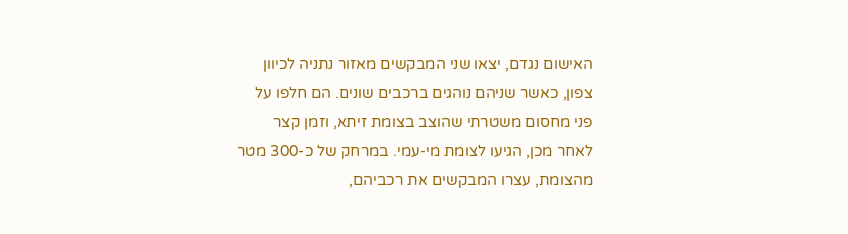האישום נגדם, יצאו שני המבקשים מאזור נתניה לכיוון צפון, כאשר שניהם נוהגים ברכבים שונים. הם חלפו על פני מחסום משטרתי שהוצב בצומת זיתא, וזמן קצר לאחר מכן, הגיעו לצומת מי-עמי. במרחק של כ-300 מטר מהצומת, עצרו המבקשים את רכביהם,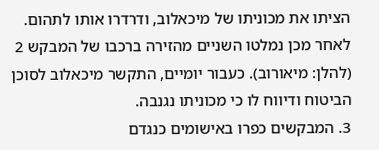הציתו את מכוניתו של מיכאלוב, ודרדרו אותו לתהום. לאחר מכן נמלטו השניים מהזירה ברכבו של המבקש 2 (להלן: מיאורוב). כעבור יומיים, התקשר מיכאלוב לסוכן הביטוח ודיווח לו כי מכוניתו נגנבה.
3. המבקשים כפרו באישומים כנגדם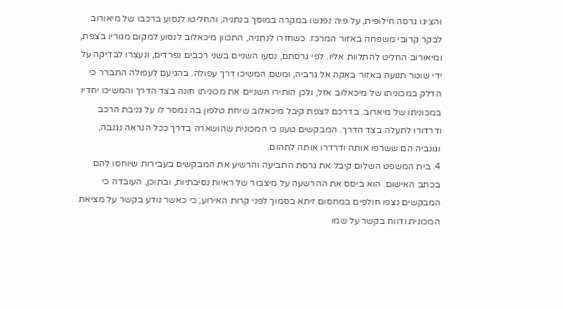והציגו גרסה חילופית, על פיה נפגשו במקרה במוסך בנתניה, והחליטו לנסוע ברכבו של מיאורוב לבקר קרובי משפחה באזור המרכז. כשחזרו לנתניה, התכוון מיכאלוב לנסוע למקום מגוריו בצפת, ומיאורוב החליט להתלוות אליו. לפי גרסתם, נסעו השניים בשני רכבים נפרדים, ונעצרו לבדיקה על ידי שוטר תנועה באזור באקה אל גרביה, ומשם המשיכו דרך עפולה. בהגיעם לעפולה התברר כי הדלק במכוניתו של מיכאלוב אזל, ולכן הותירו השניים את מכוניתו חונה בצד הדרך והמשיכו יחדיו במכוניתו של מיארוב. בדרכם לצפת קיבל מיכאלוב שיחת טלפון בה נמסר לו על גניבת הרכב ודרדורו לתעלה בצד הדרך. המבקשים טענו כי המכונית שהושארה בדרך ככל הנראה נגנבה, וגונביה הם ששרפו אותה ודרדרו אותה לתהום.
4. בית המשפט השלום קיבל את גרסת התביעה והרשיע את המבקשים בעבירות שיוחסו להם בכתב האישום. הוא ביסס את ההרשעה על מיצבור של ראיות נסיבתיות, ובתוכן, העובדה כי המבקשים נצפו חולפים במחסום זיתא בסמוך לפני קרות האירוע; כי כאשר נודע בקשר על מציאת המכונית ודווח בקשר על שמו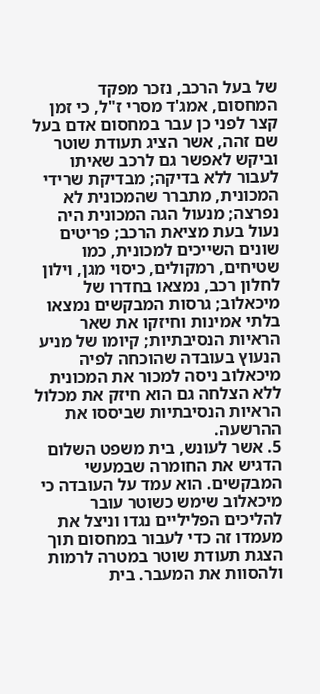של בעל הרכב, נזכר מפקד המחסום, אמג'ד מסרי ז"ל, כי זמן קצר לפני כן עבר במחסום אדם בעל שם זהה, אשר הציג תעודת שוטר וביקש לאפשר גם לרכב שאיתו לעבור ללא בדיקה; מבדיקת שרידי המכונית, מתברר שהמכונית לא נפרצה; מנעול הגה המכונית היה נעול בעת מציאת הרכב; פריטים שונים השייכים למכונית, כמו שטיחים, רמקולים, כיסוי מגן, וילון לחלון רכב, נמצאו בחדרו של מיכאלוב; גרסות המבקשים נמצאו בלתי אמינות וחיזקו את שאר הראיות הנסיבתיות; קיומו של מניע הנעוץ בעובדה שהוכחה לפיה מיכאלוב ניסה למכור את המכונית ללא הצלחה גם הוא חיזק את מכלול הראיות הנסיבתיות שביססו את ההרשעה.
5. אשר לעונש, בית משפט השלום הדגיש את החומרה שבמעשי המבקשים. הוא עמד על העובדה כי מיכאלוב שימש כשוטר עובר להליכים הפליליים נגדו וניצל את מעמדו זה כדי לעבור במחסום תוך הצגת תעודת שוטר במטרה לרמות ולהסוות את המעבר. בית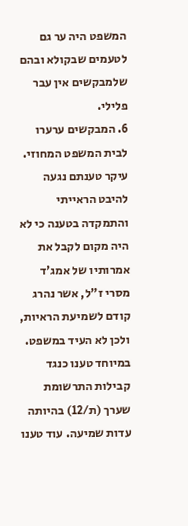המשפט היה ער גם לטעמים שבקולא ובהם שלמבקשים אין עבר פלילי.
6. המבקשים ערערו לבית המשפט המחוזי. עיקר טענתם נגעה להיבט הראייתי והתמקדה בטענה כי לא היה מקום לקבל את אמרותיו של אמג'ד מסרי ז"ל, אשר נהרג קודם לשמיעת הראיות, ולכן לא העיד במשפט. במיוחד טענו כנגד קבילות התרשומת שערך (ת/12) בהיותה עדות שמיעה. עוד טענו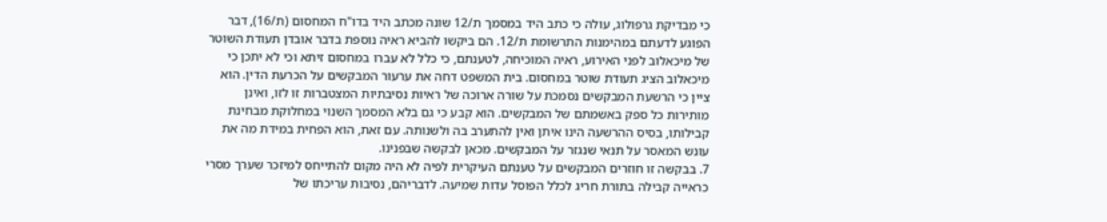כי מבדיקת גרפולוג, עולה כי כתב היד במסמך ת/12 שונה מכתב היד בדו"ח המחסום (ת/16), דבר הפוגע לדעתם במהימנות התרשומת ת/12. הם ביקשו להביא ראיה נוספת בדבר אובדן תעודת השוטר של מיכאלוב לפני האירוע, ראיה המוכיחה, לטענתם, כי כלל לא עברו במחסום זיתא וכי לא יתכן כי מיכאלוב הציג תעודת שוטר במחסום. בית המשפט דחה את ערעור המבקשים על הכרעת הדין. הוא ציין כי הרשעת המבקשים נסמכת על שורה ארוכה של ראיות נסיבתיות המצטברות זו לזו, ואינן מותירות כל ספק באשמתם של המבקשים. הוא קבע כי גם בלא המסמך השנוי במחלוקת מבחינת קבילותו, בסיס ההרשעה הינו איתן ואין להתערב בה ולשנותה. עם זאת, הוא הפחית במידת מה את עונש המאסר על תנאי שנגזר על המבקשים. מכאן לבקשה שבפנינו.
7. בבקשה זו חוזרים המבקשים על טענתם העיקרית לפיה לא היה מקום להתייחס למיזכר שערך מסרי כראייה קבילה בתורת חריג לכלל הפוסל עדות שמיעה. לדבריהם, נסיבות עריכתו של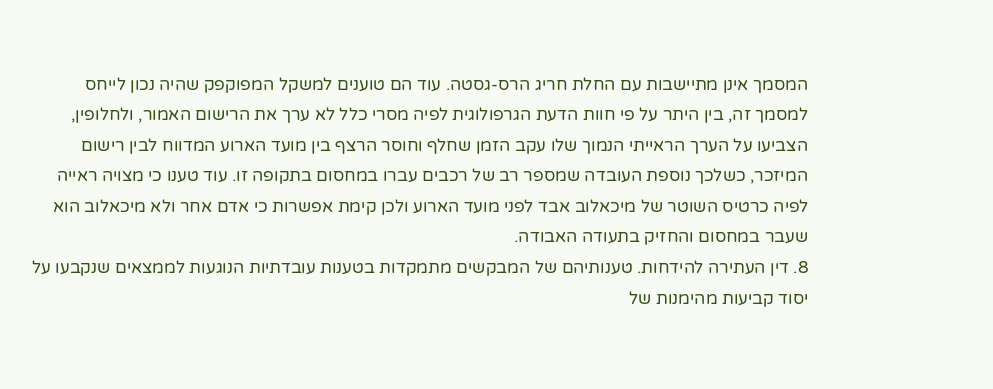המסמך אינן מתיישבות עם החלת חריג הרס-גסטה. עוד הם טוענים למשקל המפוקפק שהיה נכון לייחס למסמך זה, בין היתר על פי חוות הדעת הגרפולוגית לפיה מסרי כלל לא ערך את הרישום האמור, ולחלופין, הצביעו על הערך הראייתי הנמוך שלו עקב הזמן שחלף וחוסר הרצף בין מועד הארוע המדווח לבין רישום המיזכר, כשלכך נוספת העובדה שמספר רב של רכבים עברו במחסום בתקופה זו. עוד טענו כי מצויה ראייה לפיה כרטיס השוטר של מיכאלוב אבד לפני מועד הארוע ולכן קימת אפשרות כי אדם אחר ולא מיכאלוב הוא שעבר במחסום והחזיק בתעודה האבודה.
8. דין העתירה להידחות. טענותיהם של המבקשים מתמקדות בטענות עובדתיות הנוגעות לממצאים שנקבעו על יסוד קביעות מהימנות של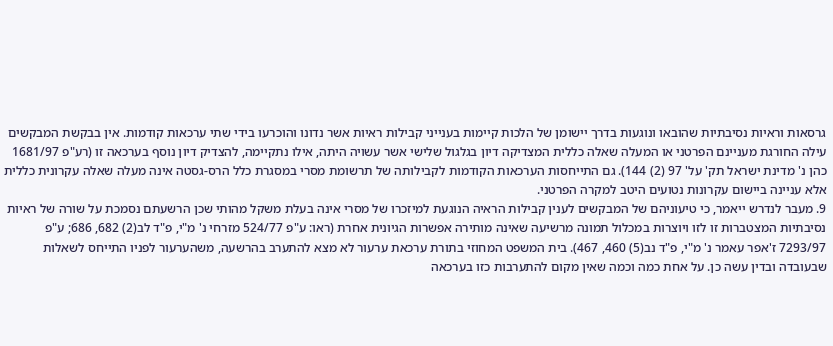גרסאות וראיות נסיבתיות שהובאו ונוגעות בדרך יישומן של הלכות קיימות בענייני קבילות ראיות אשר נדונו והוכרעו בידי שתי ערכאות קודמות. אין בבקשת המבקשים עילה החורגת מעניינם הפרטני או המעלה שאלה כללית המצדיקה דיון בגלגול שלישי אשר עשויה היתה, אילו נתקיימה, להצדיק דיון נוסף בערכאה זו (רע"פ 1681/97 כהן נ' מדינת ישראל תק' על' 97 (2) 144). גם התייחסות הערכאות הקודמות לקבילותה של תרשומת מסרי במסגרת כלל הרס-גסטה אינה מעלה שאלה עקרונית כללית אלא עניינה ביישום עקרונות נטועים היטב למקרה הפרטני.
9. מעבר לנדרש ייאמר, כי טיעוניהם של המבקשים לענין קבילות הראיה הנוגעת למיזכרו של מסרי אינה בעלת משקל מהותי שכן הרשעתם נסמכת על שורה של ראיות נסיבתיות המצטברות זו לזו ויוצרות במכלול תמונה מרשיעה שאינה מותירה אפשרות הגיונית אחרת (ראו: ע"פ 524/77 מזרחי נ' מ"י, פ"ד לב(2) 682, 686; ע"פ 7293/97 ז'אפר עאמר נ' מ"י, פ"ד נב(5) 460, 467). בית המשפט המחוזי בתורת ערכאת ערעור לא מצא להתערב בהרשעה, משהערעור לפניו התייחס לשאלות שבעובדה ובדין עשה כן. על אחת כמה וכמה שאין מקום להתערבות כזו בערכאה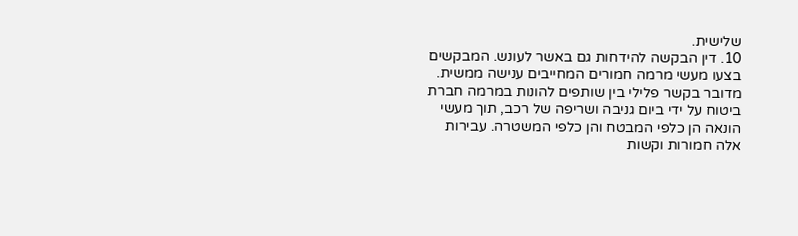שלישית.
10. דין הבקשה להידחות גם באשר לעונש. המבקשים בצעו מעשי מרמה חמורים המחייבים ענישה ממשית. מדובר בקשר פלילי בין שותפים להונות במרמה חברת ביטוח על ידי ביום גניבה ושריפה של רכב, תוך מעשי הונאה הן כלפי המבטח והן כלפי המשטרה. עבירות אלה חמורות וקשות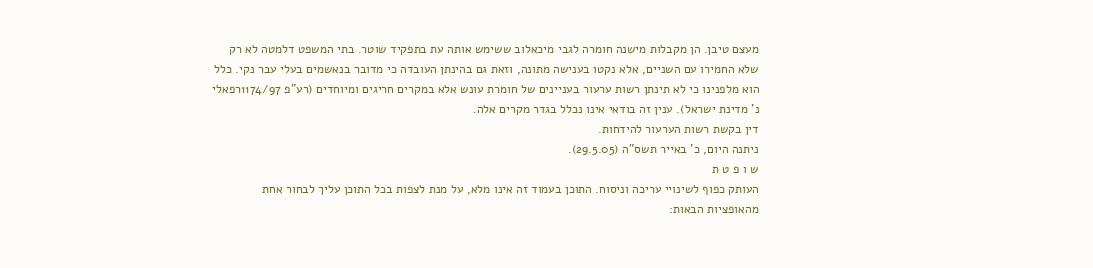מעצם טיבן. הן מקבלות מישנה חומרה לגבי מיכאלוב ששימש אותה עת בתפקיד שוטר. בתי המשפט דלמטה לא רק שלא החמירו עם השניים, אלא נקטו בענישה מתונה, וזאת גם בהינתן העובדה כי מדובר בנאשמים בעלי עבר נקי. כלל הוא מלפנינו כי לא תינתן רשות ערעור בעניינים של חומרת עונש אלא במקרים חריגים ומיוחדים (רע"פ 1174/97רפאלי נ' מדינת ישראל). ענין זה בודאי אינו נכלל בגדר מקרים אלה.
דין בקשת רשות הערעור להידחות.
ניתנה היום, כ' באייר תשס"ה (29.5.05).
ש ו פ ט ת
העותק כפוף לשינויי עריכה וניסוח. התוכן בעמוד זה אינו מלא, על מנת לצפות בכל התוכן עליך לבחור אחת מהאופציות הבאות: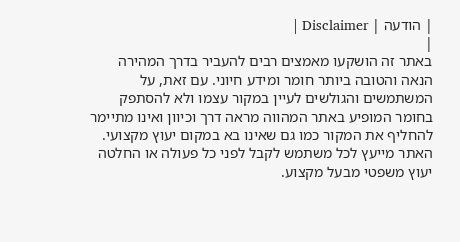| הודעה | Disclaimer |
|
באתר זה הושקעו מאמצים רבים להעביר בדרך המהירה הנאה והטובה ביותר חומר ומידע חיוני. עם זאת, על המשתמשים והגולשים לעיין במקור עצמו ולא להסתפק בחומר המופיע באתר המהווה מראה דרך וכיוון ואינו מתיימר להחליף את המקור כמו גם שאינו בא במקום יעוץ מקצועי. האתר מייעץ לכל משתמש לקבל לפני כל פעולה או החלטה יעוץ משפטי מבעל מקצוע.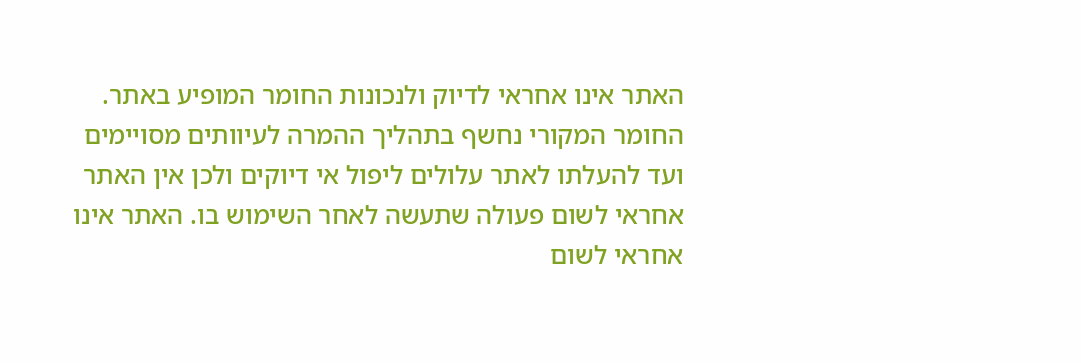האתר אינו אחראי לדיוק ולנכונות החומר המופיע באתר. החומר המקורי נחשף בתהליך ההמרה לעיוותים מסויימים ועד להעלתו לאתר עלולים ליפול אי דיוקים ולכן אין האתר אחראי לשום פעולה שתעשה לאחר השימוש בו. האתר אינו אחראי לשום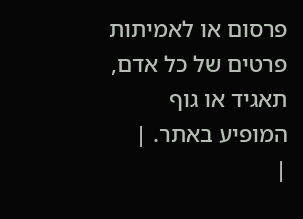פרסום או לאמיתות פרטים של כל אדם, תאגיד או גוף המופיע באתר. |
|